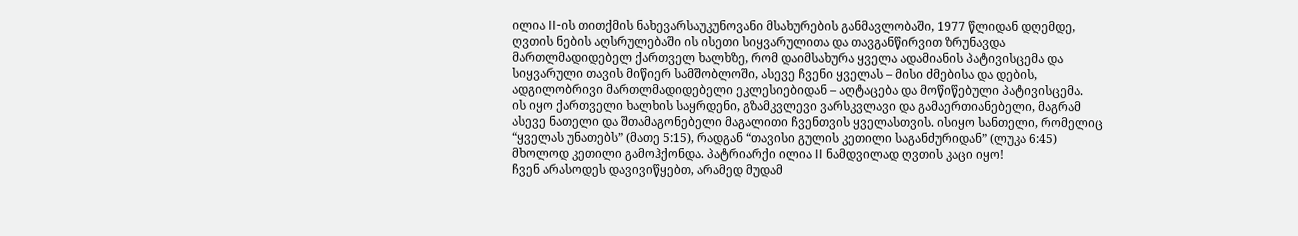ილია II-ის თითქმის ნახევარსაუკუნოვანი მსახურების განმავლობაში, 1977 წლიდან დღემდე, ღვთის ნების აღსრულებაში ის ისეთი სიყვარულითა და თავგანწირვით ზრუნავდა მართლმადიდებელ ქართველ ხალხზე, რომ დაიმსახურა ყველა ადამიანის პატივისცემა და სიყვარული თავის მიწიერ სამშობლოში, ასევე ჩვენი ყველას – მისი ძმებისა და დების, ადგილობრივი მართლმადიდებელი ეკლესიებიდან – აღტაცება და მოწიწებული პატივისცემა.
ის იყო ქართველი ხალხის საყრდენი, გზამკვლევი ვარსკვლავი და გამაერთიანებელი, მაგრამ ასევე ნათელი და შთამაგონებელი მაგალითი ჩვენთვის ყველასთვის. ისიყო სანთელი, რომელიც “ყველას უნათებს” (მათე 5:15), რადგან “თავისი გულის კეთილი საგანძურიდან” (ლუკა 6:45) მხოლოდ კეთილი გამოჰქონდა. პატრიარქი ილია II ნამდვილად ღვთის კაცი იყო!
ჩვენ არასოდეს დავივიწყებთ, არამედ მუდამ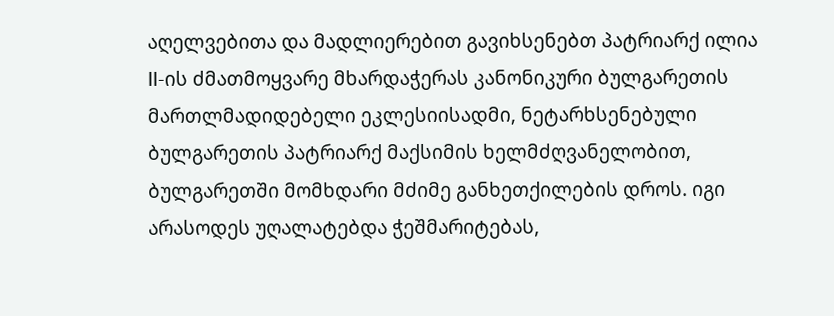აღელვებითა და მადლიერებით გავიხსენებთ პატრიარქ ილია II-ის ძმათმოყვარე მხარდაჭერას კანონიკური ბულგარეთის მართლმადიდებელი ეკლესიისადმი, ნეტარხსენებული ბულგარეთის პატრიარქ მაქსიმის ხელმძღვანელობით, ბულგარეთში მომხდარი მძიმე განხეთქილების დროს. იგი არასოდეს უღალატებდა ჭეშმარიტებას,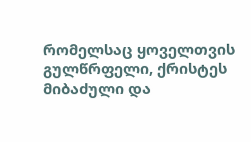რომელსაც ყოველთვის გულწრფელი, ქრისტეს მიბაძული და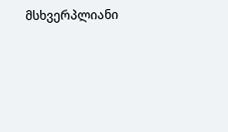მსხვერპლიანი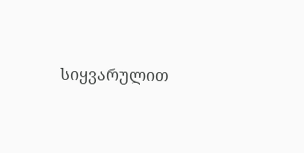სიყვარულით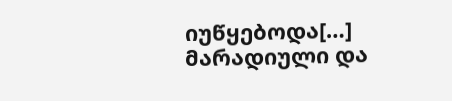იუწყებოდა[…]
მარადიული და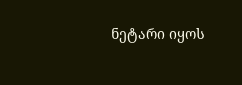ნეტარი იყოს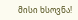მისი ხსოვნა!